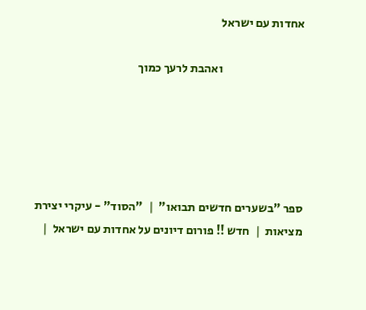אחדות עם ישראל

                                  ואהבת לרעך כמוך





ספר "בשערים חדשים תבואו"  |  "הסוד" - עיקרי יצירת מציאות  |  חדש !! פורום דיונים על אחדות עם ישראל  |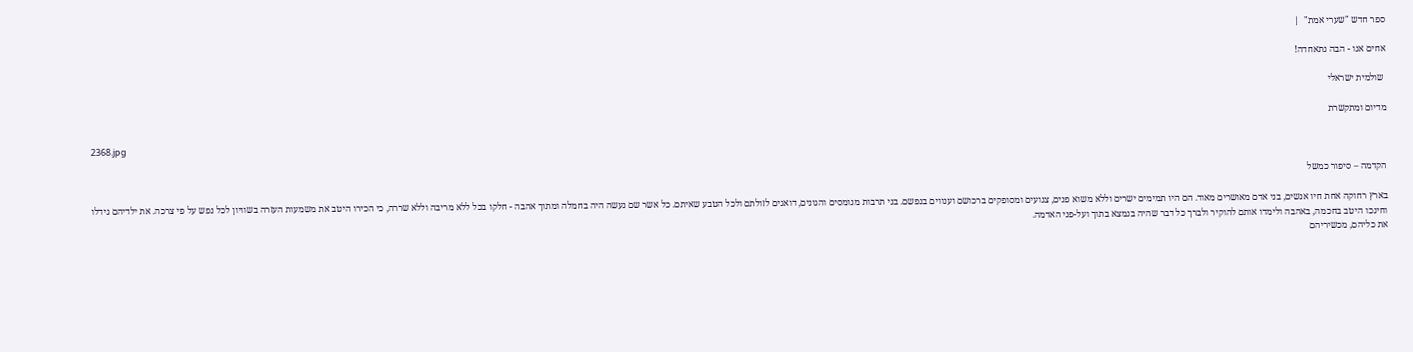ספר חדש "שערי אמת"  |

אחים אנו - הבה נתאחדה!

 שולמית ישראלי

מדיום ומתקשרת

2368.jpg

הקדמה – סיפור כמשל

בארץ רחוקה אחת חיו אנשים, בני אדם מאושרים מאוד. הם היו תמימים ישרים וללא משוא פנים, צנועים ומסופקים ברכושם וענווים בנפשם. בני תרבות מנומסים והגונים, דואגים לזולתם ולכל הטבע שאיתם. כל אשר שם נעשה היה בחמלה ומתוך אהבה - חלקו בכל ללא מריבה וללא שררה, כי הכירו היטב את משמעות העזרה בשוויון לכל נפש על פי צרכה. את ילדיהם גידלו וחינכו היטב בחכמה, באהבה ולימדו אותם להוקיר ולברך כל דבר שהיה בנמצא בתוך ועל-פני האדמה.
את כליהם, מכשיריהם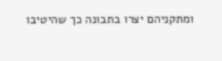ומתקניהם יצרו בתבונה כך שהיטיבו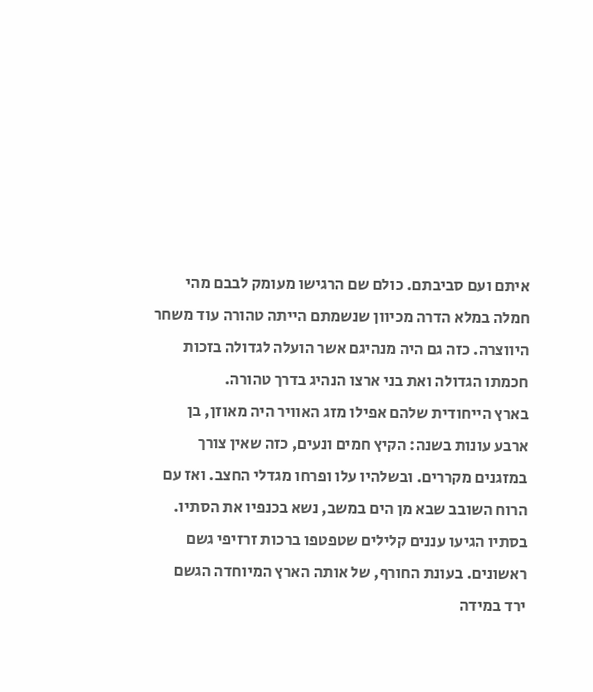איתם ועם סביבתם. כולם שם הרגישו מעומק לבבם מהי חמלה במלא הדרה מכיוון שנשמתם הייתה טהורה עוד משחר היווצרה. כזה גם היה מנהיגם אשר הועלה לגדולה בזכות חכמתו הגדולה ואת בני ארצו הנהיג בדרך טהורה.
בארץ הייחודית שלהם אפילו מזג האוויר היה מאוזן, בן ארבע עונות בשנה: הקיץ חמים ונעים, כזה שאין צורך במזגנים מקררים. ובשלהיו עלו ופרחו מגדלי החצב. ואז עם הרוח השובב שבא מן הים במשב, נשא בכנפיו את הסתיו. בסתיו הגיעו עננים קלילים שטפטפו ברכות זרזיפי גשם ראשונים. בעונת החורף, של אותה הארץ המיוחדה הגשם ירד במידה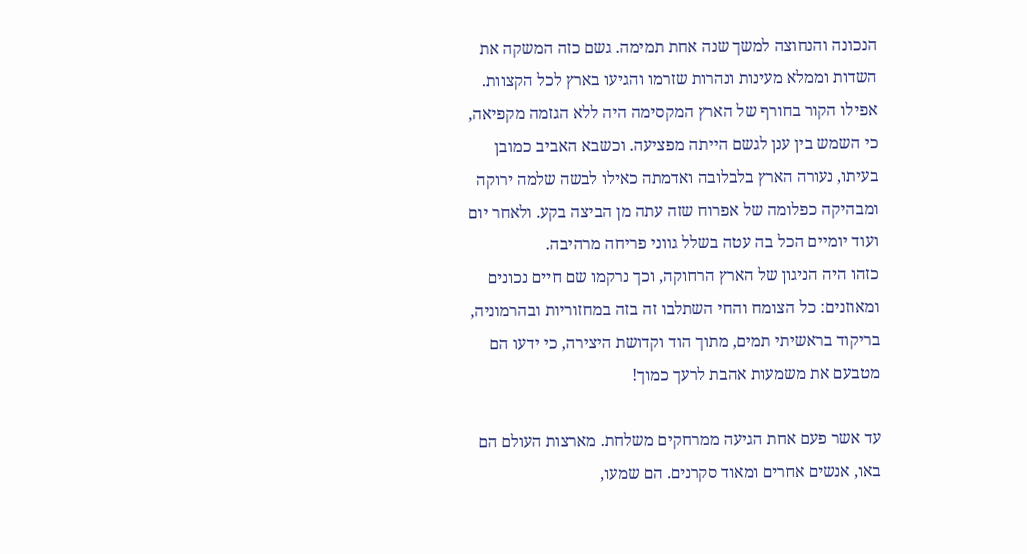הנכונה והנחוצה למשך שנה אחת תמימה. גשם כזה המשקה את השדות וממלא מעינות ונהרות שזרמו והגיעו בארץ לכל הקצוות. אפילו הקור בחורף של הארץ המקסימה היה ללא הגזמה מקפיאה, כי השמש בין ענן לגשם הייתה מפציעה. וכשבא האביב כמובן בעיתו, נעורה הארץ בלבלובה ואדמתה כאילו לבשה שלמה ירוקה ומבהיקה כפלומה של אפרוח שזה עתה מן הביצה בקע. ולאחר יום ועוד יומיים הכל בה עטה בשלל גווני פריחה מרהיבה.
כזהו היה הניגון של הארץ הרחוקה, וכך נרקמו שם חיים נכונים ומאוזנים: כל הצומח והחי השתלבו זה בזה במחזוריות ובהרמוניה, בריקוד בראשיתי תמים, מתוך הוד וקדושת היצירה, כי ידעו הם מטבעם את משמעות אהבת לרעך כמוך!

עד אשר פעם אחת הגיעה ממרחקים משלחת. מארצות העולם הם באו, אנשים אחרים ומאוד סקרנים. הם שמעו,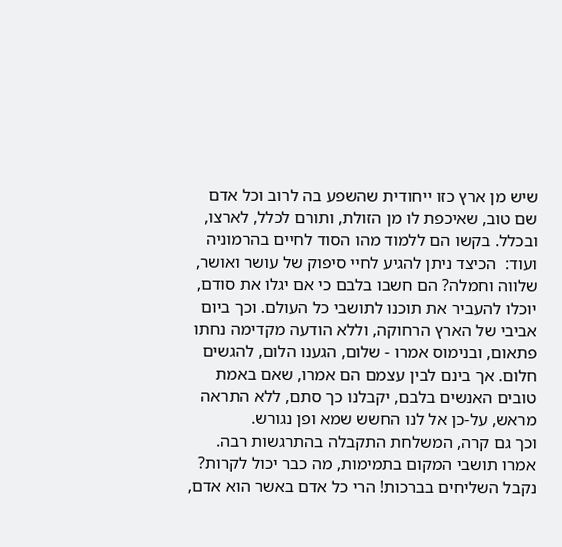שיש מן ארץ כזו ייחודית שהשפע בה לרוב וכל אדם שם טוב, שאיכפת לו מן הזולת, ותורם לכלל, לארצו, ובכלל. בקשו הם ללמוד מהו הסוד לחיים בהרמוניה ועוד:  הכיצד ניתן להגיע לחיי סיפוק של עושר ואושר, שלווה וחמלה? הם חשבו בלבם כי אם יגלו את סודם, יוכלו להעביר את תוכנו לתושבי כל העולם. וכך ביום אביבי של הארץ הרחוקה, וללא הודעה מקדימה נחתו פתאום, ובנימוס אמרו - שלום, הגענו הלום, להגשים חלום. אך בינם לבין עצמם הם אמרו, שאם באמת טובים האנשים בלבם, יקבלנו כך סתם, ללא התראה מראש, על-כן אל לנו החשש שמא ופן נגורש.
וכך גם קרה, המשלחת התקבלה בהתרגשות רבה. אמרו תושבי המקום בתמימות, מה כבר יכול לקרות? נקבל השליחים בברכות! הרי כל אדם באשר הוא אדם,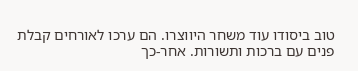טוב ביסודו עוד משחר היווצרו. הם ערכו לאורחים קבלת פנים עם ברכות ותשורות. אחר-כך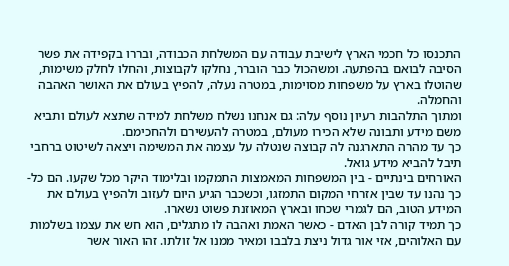התכנסו כל חכמי הארץ לישיבת עבודה עם המשלחת הכבודה, ובררו בקפידה את פשר הסיבה לבואם בהפתעה. ומשהכול כבר הוברר, נחלקו לקבוצות, והחלו לחלק משימות, שהוטלו בארץ על משפחות מסוימות, במטרה נעלה, להפיץ בעולם את האושר האהבה והחמלה.
ומתוך התלהבות רעיון נוסף עלה: גם אנחנו נשלח משלחת למידה שתצא לעולם ותביא משם מידע ותבונה שלא הכירו מעולם, במטרה להעשירם ולהחכימם.
כך עד מהרה התארגנה לה קבוצה שנטלה על עצמה את המשימה ויצאה לשיטוט ברחבי תיבל להביא מידע גואל.
האורחים בינתיים - בין המשפחות המאמצות התמקמו ובלימוד היקר מכל שקעו. הם כל-כך נהנו עד שבין אזרחי המקום התמזגו, וכשכבר הגיע היום לעזוב ולהפיץ בעולם את המידע הטוב, הם לגמרי שכחו ובארץ המאוזנת פשוט נשארו.
כך תמיד קורה לבן האדם - כאשר האמת ואהבה לו מתגלים, הוא חש את עצמו בשלמות עם האלוהים, אזי אור גדול ניצת בלבבו ומאיר ממנו אל זולתו. זהו האור אשר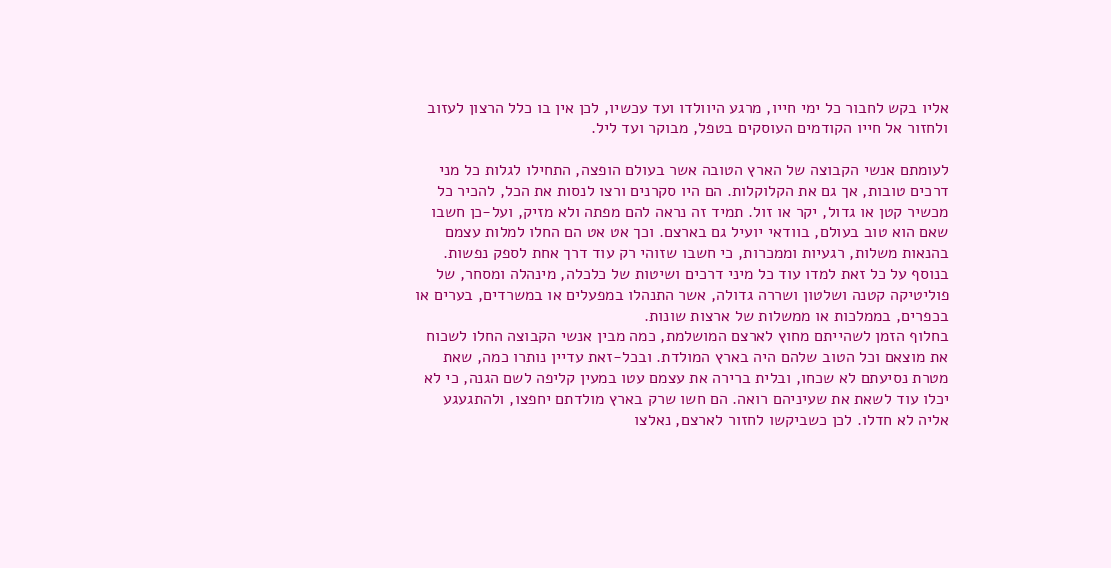אליו בקש לחבור כל ימי חייו, מרגע היוולדו ועד עכשיו, לכן אין בו כלל הרצון לעזוב ולחזור אל חייו הקודמים העוסקים בטפל, מבוקר ועד ליל.

לעומתם אנשי הקבוצה של הארץ הטובה אשר בעולם הופצה, התחילו לגלות כל מני דרכים טובות, אך גם את הקלוקלות. הם היו סקרנים ורצו לנסות את הכל, להכיר כל מכשיר קטן או גדול, יקר או זול. תמיד זה נראה להם מפתה ולא מזיק, ועל-כן חשבו שאם הוא טוב בעולם, בוודאי יועיל גם בארצם. וכך אט אט הם החלו למלות עצמם בהנאות משלות, רגעיות וממכרות, כי חשבו שזוהי רק עוד דרך אחת לספק נפשות.
בנוסף על כל זאת למדו עוד כל מיני דרכים ושיטות של כלכלה, מינהלה ומסחר, של פוליטיקה קטנה ושלטון ושררה גדולה, אשר התנהלו במפעלים או במשרדים, בערים או בכפרים, בממלכות או ממשלות של ארצות שונות.
בחלוף הזמן לשהייתם מחוץ לארצם המושלמת, כמה מבין אנשי הקבוצה החלו לשכוח את מוצאם וכל הטוב שלהם היה בארץ המולדת. ובכל-זאת עדיין נותרו כמה, שאת מטרת נסיעתם לא שכחו, ובלית ברירה את עצמם עטו במעין קליפה לשם הגנה, כי לא יכלו עוד לשאת את שעיניהם רואה. הם חשו שרק בארץ מולדתם יחפצו, ולהתגעגע אליה לא חדלו. לכן כשביקשו לחזור לארצם, נאלצו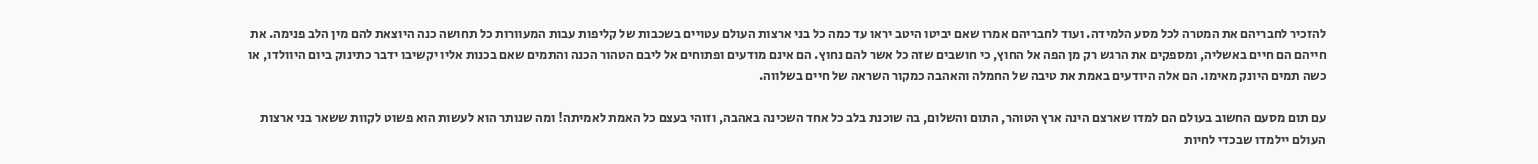להזכיר לחבריהם את המטרה לכל מסע הלמידה. ועוד לחבריהם אמרו שאם יביטו היטב יראו עד כמה כל בני ארצות העולם עטויים בשכבות של קליפות עבות המעוורות כל תחושה כנה היוצאת להם מין הלב פנימה. את חייהם הם חיים באשליה, ומספקים את הרגש רק מן הפה אל החוץ, כי חושבים שזה כל אשר להם נחוץ. הם אינם מודעים ופתוחים אל ליבם הטהור הכנה והתמים שאם בכנות אליו יקשיבו ידבר כתינוק ביום היוולדו, או כשה תמים היונק מאימו. הם אלה היודעים באמת את טיבה של החמלה והאהבה כמקור השראה של חיים בשלווה.

עם תום מסעם החשוב בעולם הם למדו שארצם הינה ארץ הטוהר, התום והשלום, בה שוכנת בלב כל אחד השכינה באהבה, וזוהי בעצם כל האמת לאמיתה! ומה שנותר הוא לעשות הוא פשוט לקוות ששאר בני ארצות העולם יילמדו שבכדי לחיות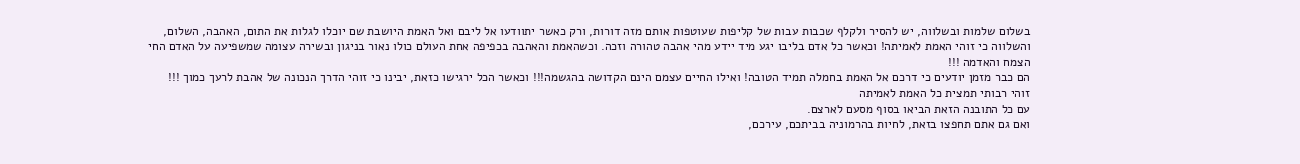בשלום שלמות ובשלווה, יש להסיר ולקלף שכבות עבות של קליפות שעוטפות אותם מזה דורות, ורק כאשר יתוודעו אל ליבם ואל האמת היושבת שם יוכלו לגלות את התום, האהבה, השלום, והשלווה כי זוהי האמת לאמיתה! וכאשר כל אדם בליבו יגע מיד יידע מהי אהבה טהורה וזכה. וכשהאמת והאהבה בכפיפה אחת העולם כולו נאור בניגון ובשירה עצומה שמשפיעה על האדם החי הצמח והאדמה !!!
הם כבר מזמן יודעים כי דרכם אל האמת בחמלה תמיד הטובה! ואילו החיים עצמם הינם הקדושה בהגשמה!!! וכאשר הכל ירגישו כזאת, יבינו כי זוהי הדרך הנכונה של אהבת לרעך כמוך !!!
זוהי רבותי תמצית כל האמת לאמיתה
עם כל התובנה הזאת הביאו בסוף מסעם לארצם.
ואם גם אתם תחפצו בזאת, לחיות בהרמוניה בביתכם, עירכם,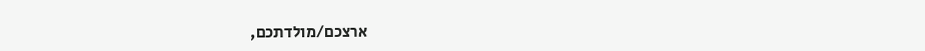ארצכם/מולדתכם,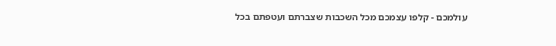עולמכם - קלפו עצמכם מכל השכבות שצברתם ועטפתם בכל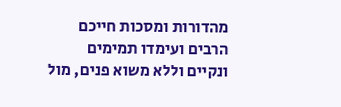מהדורות ומסכות חייכם הרבים ועימדו תמימים ונקיים וללא משוא פנים, מול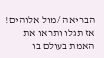הבריאה /מול אלוהים! אז תגלו ותראו את האמת בעולם בו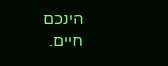הינכם חיים.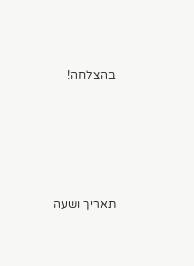בהצלחה!





תאריך ושעה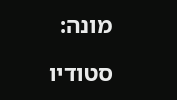מונה:

סטודיו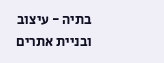בתיה - עיצוב ובניית אתרים